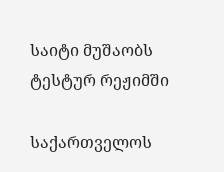საიტი მუშაობს ტესტურ რეჟიმში

საქართველოს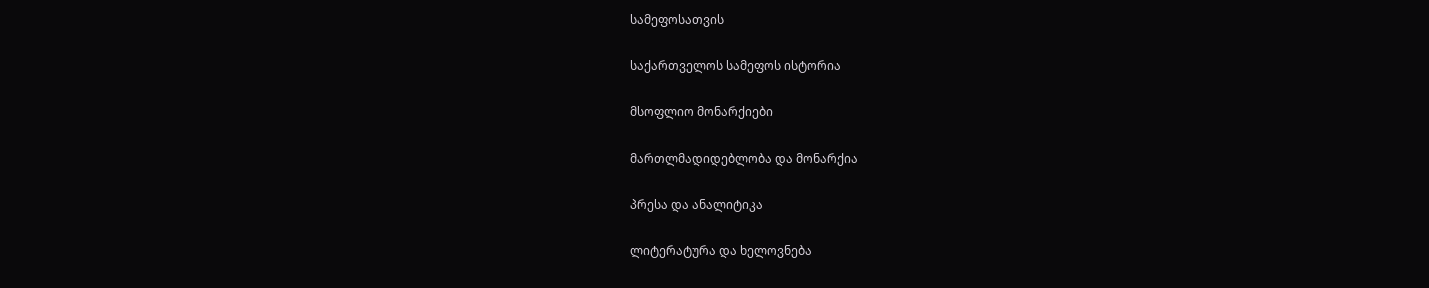სამეფოსათვის

საქართველოს სამეფოს ისტორია

მსოფლიო მონარქიები

მართლმადიდებლობა და მონარქია

პრესა და ანალიტიკა

ლიტერატურა და ხელოვნება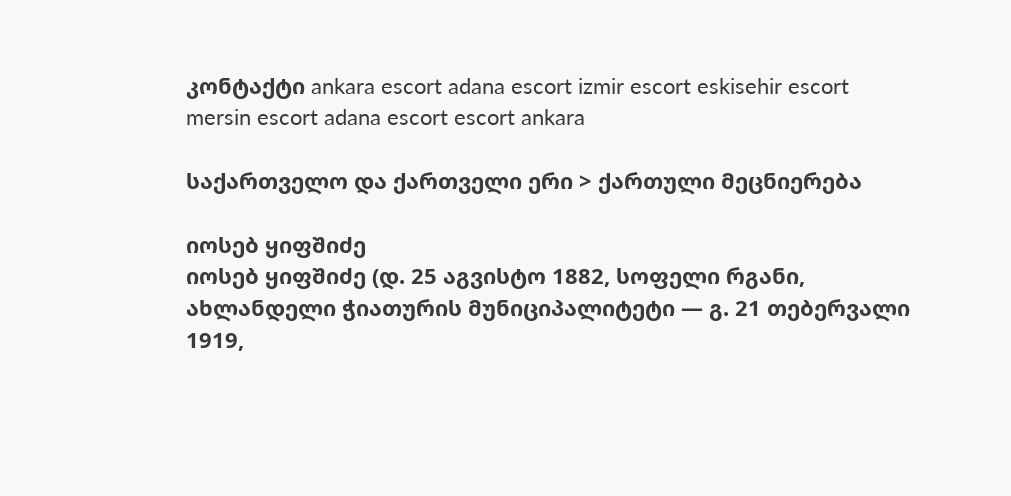კონტაქტი ankara escort adana escort izmir escort eskisehir escort mersin escort adana escort escort ankara

საქართველო და ქართველი ერი > ქართული მეცნიერება

იოსებ ყიფშიძე
იოსებ ყიფშიძე (დ. 25 აგვისტო 1882, სოფელი რგანი, ახლანდელი ჭიათურის მუნიციპალიტეტი — გ. 21 თებერვალი 1919,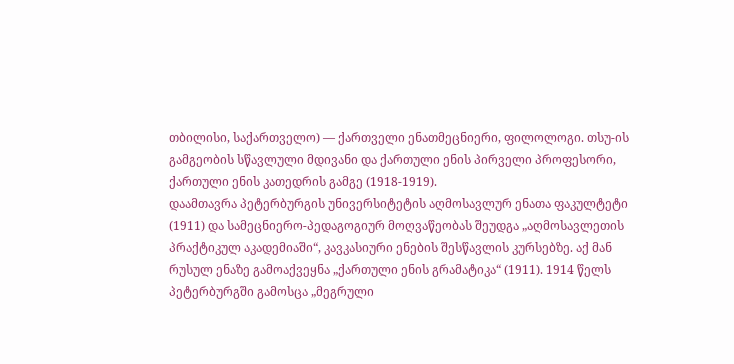თბილისი, საქართველო) — ქართველი ენათმეცნიერი, ფილოლოგი. თსუ-ის გამგეობის სწავლული მდივანი და ქართული ენის პირველი პროფესორი, ქართული ენის კათედრის გამგე (1918-1919).
დაამთავრა პეტერბურგის უნივერსიტეტის აღმოსავლურ ენათა ფაკულტეტი (1911) და სამეცნიერო-პედაგოგიურ მოღვაწეობას შეუდგა „აღმოსავლეთის პრაქტიკულ აკადემიაში“, კავკასიური ენების შესწავლის კურსებზე. აქ მან რუსულ ენაზე გამოაქვეყნა „ქართული ენის გრამატიკა“ (1911). 1914 წელს პეტერბურგში გამოსცა „მეგრული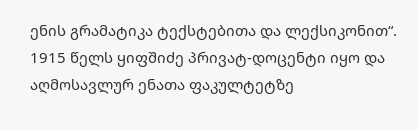ენის გრამატიკა ტექსტებითა და ლექსიკონით“. 1915 წელს ყიფშიძე პრივატ-დოცენტი იყო და აღმოსავლურ ენათა ფაკულტეტზე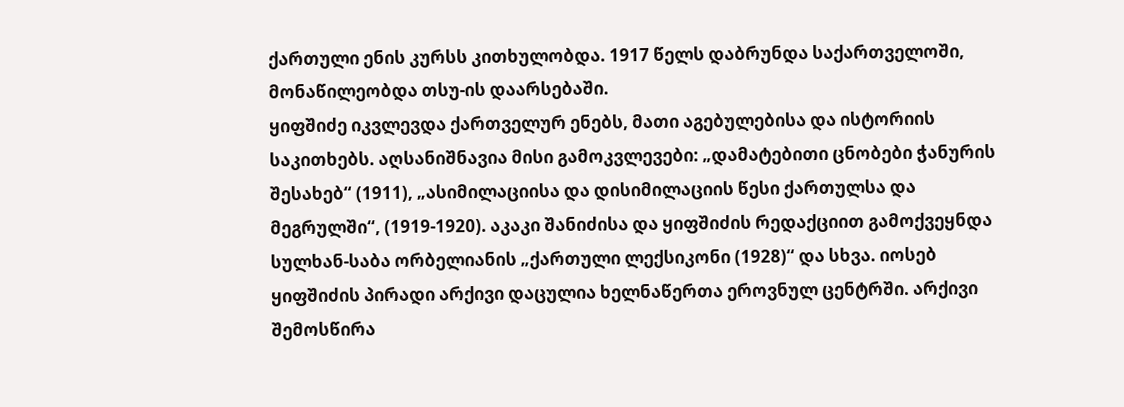ქართული ენის კურსს კითხულობდა. 1917 წელს დაბრუნდა საქართველოში, მონაწილეობდა თსუ-ის დაარსებაში.
ყიფშიძე იკვლევდა ქართველურ ენებს, მათი აგებულებისა და ისტორიის საკითხებს. აღსანიშნავია მისი გამოკვლევები: „დამატებითი ცნობები ჭანურის შესახებ“ (1911), „ასიმილაციისა და დისიმილაციის წესი ქართულსა და მეგრულში“, (1919-1920). აკაკი შანიძისა და ყიფშიძის რედაქციით გამოქვეყნდა სულხან-საბა ორბელიანის „ქართული ლექსიკონი (1928)“ და სხვა. იოსებ ყიფშიძის პირადი არქივი დაცულია ხელნაწერთა ეროვნულ ცენტრში. არქივი შემოსწირა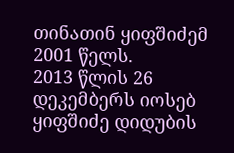თინათინ ყიფშიძემ 2001 წელს.
2013 წლის 26 დეკემბერს იოსებ ყიფშიძე დიდუბის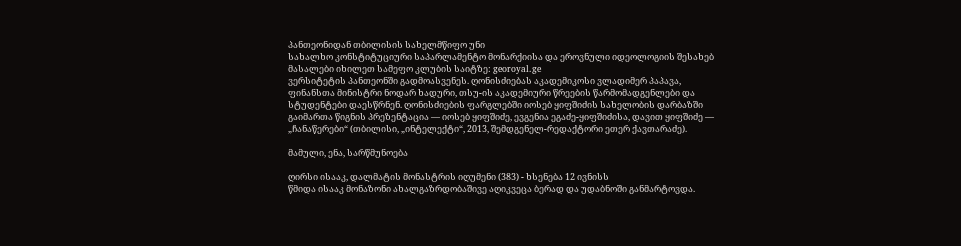პანთეონიდან თბილისის სახელმწიფო უნი
სახალხო კონსტიტუციური საპარლამენტო მონარქიისა და ეროვნული იდეოლოგიის შესახებ მასალები იხილეთ სამეფო კლუბის საიტზე: georoyal.ge
ვერსიტეტის პანთეონში გადმოასვენეს. ღონისძიებას აკადემიკოსი ვლადიმერ პაპავა, ფინანსთა მინისტრი ნოდარ ხადური, თსუ-ის აკადემიური წრეების წარმომადგენლები და სტუდენტები დაესწრნენ. ღონისძიების ფარგლებში იოსებ ყიფშიძის სახელობის დარბაზში გაიმართა წიგნის პრეზენტაცია — იოსებ ყიფშიძე, ევგენია ეგაძე-ყიფშიძისა, დავით ყიფშიძე — „ჩანაწერები“ (თბილისი, „ინტელექტი“, 2013, შემდგენელ-რედაქტორი ეთერ ქავთარაძე).

მამული, ენა, სარწმუნოება

ღირსი ისააკ, დალმატის მონასტრის იღუმენი (383) - ხსენება 12 ივნისს
წმიდა ისააკ მონაზონი ახალგაზრდობაშივე აღიკვეცა ბერად და უდაბნოში განმარტოვდა.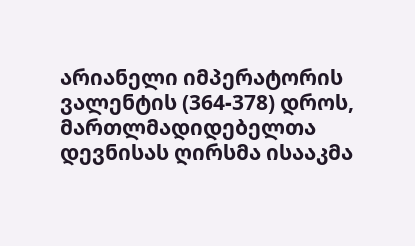არიანელი იმპერატორის ვალენტის (364-378) დროს, მართლმადიდებელთა დევნისას ღირსმა ისააკმა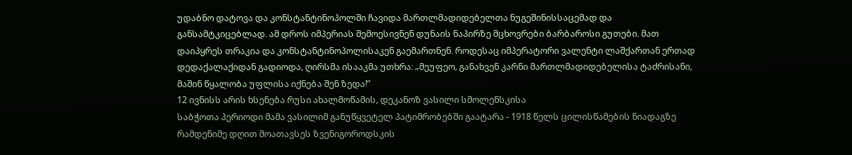უდაბნო დატოვა და კონსტანტინოპოლში ჩავიდა მართლმადიდებელთა ნუგეშინისსაცემად და განსამტკიცებლად. ამ დროს იმპერიას შემოესივნენ დუნაის ნაპირზე მცხოვრები ბარბაროსი გუთები. მათ დაიპყრეს თრაკია და კონსტანტინოპოლისაკენ გაემართნენ. როდესაც იმპერატორი ვალენტი ლაშქართან ერთად დედაქალაქიდან გადიოდა, ღირსმა ისააკმა უთხრა: „მეუფეო, განახვენ კარნი მართლმადიდებელისა ტაძრისანი, მაშინ წყალობა უფლისა იქნება შენ ზედა!“
12 ივნისს არის ხსენება რუსი ახალმოწამის, დეკანოზ ვასილი სმოლენსკისა
საბჭოთა პერიოდი მამა ვასილიმ განუწყვეტელ პატიმრობებში გაატარა - 1918 წელს ცილისწამების ნიადაგზე რამდენიმე დღით მოათავსეს ზვენიგოროდსკის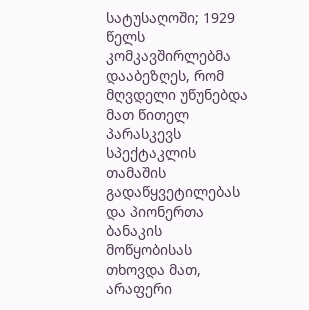სატუსაღოში; 1929 წელს კომკავშირლებმა დააბეზღეს, რომ მღვდელი უწუნებდა მათ წითელ პარასკევს სპექტაკლის თამაშის გადაწყვეტილებას და პიონერთა ბანაკის მოწყობისას თხოვდა მათ, არაფერი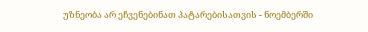უზნეობა არ ეჩვენებინათ პატარებისათვის - ნოემბერში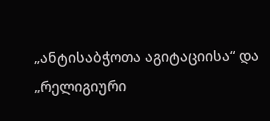„ანტისაბჭოთა აგიტაციისა“ და „რელიგიური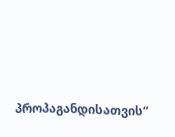პროპაგანდისათვის“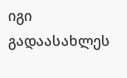იგი გადაასახლეს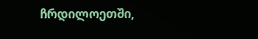ჩრდილოეთში,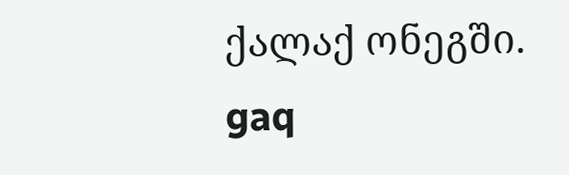ქალაქ ონეგში.
gaq